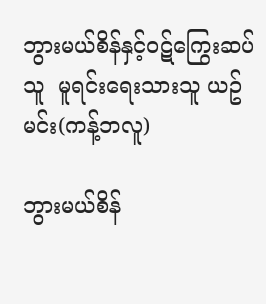ဘွားမယ်စိန်နှင့်ဝဋ်ကြွေးဆပ်သူ  မူရင်းရေးသားသူ ယဥ်မင်း(ကန့်ဘလူ)

ဘွားမယ်စိန်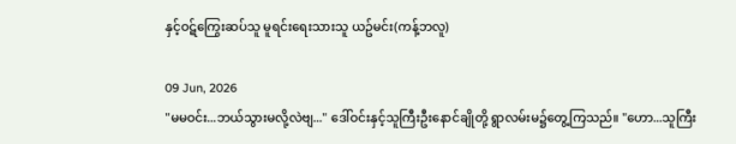နှင့်ဝဋ်ကြွေးဆပ်သူ မူရင်းရေးသားသူ ယဥ်မင်း(ကန့်ဘလူ)

09 Jun, 2026
"မမဝင်း...ဘယ်သွားမလို့လဲဗျ..." ဒေါ်ဝင်းနှင့်သူကြီးဦးနောင်ချိုတို့ ရွာလမ်းမ၌တွေ့ကြသည်။ "ဟော...သူကြီး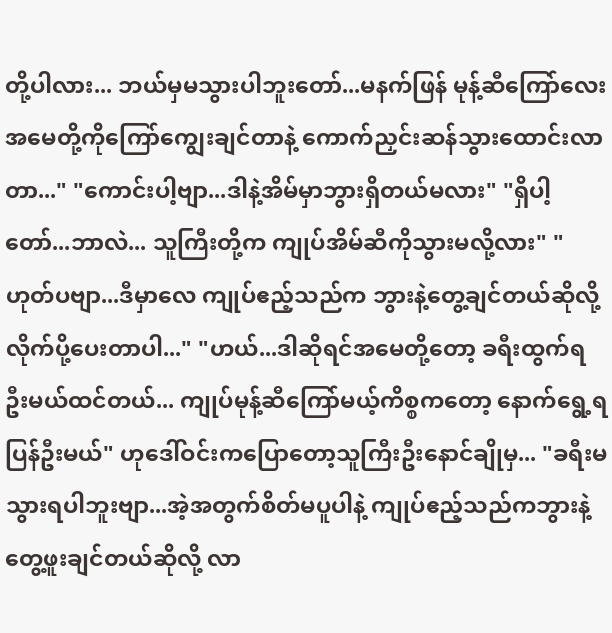တို့ပါလား... ဘယ်မှမသွားပါဘူးတော်...မနက်ဖြန် မုန့်ဆီကြော်လေး အမေတို့ကိုကြော်ကျွေးချင်တာနဲ့ ကောက်ညှင်းဆန်သွားထောင်းလာတာ..." "ကောင်းပါ့ဗျာ...ဒါနဲ့အိမ်မှာဘွားရှိတယ်မလား" "ရှိပါ့တော်...ဘာလဲ... သူကြီးတို့က ကျုပ်အိမ်ဆီကိုသွားမလို့လား" "ဟုတ်ပဗျာ...ဒီမှာလေ ကျုပ်ဧည့်သည်က ဘွားနဲ့တွေ့ချင်တယ်ဆိုလို့ လိုက်ပို့ပေးတာပါ..." "ဟယ်...ဒါဆိုရင်အမေတို့တော့ ခရီးထွက်ရဦးမယ်ထင်တယ်... ကျုပ်မုန့်ဆီကြော်မယ့်ကိစ္စကတော့ နောက်ရွေ့ရပြန်ဦးမယ်" ဟုဒေါ်ဝင်းကပြောတော့သူကြီးဦးနောင်ချိုမှ... "ခရီးမသွားရပါဘူးဗျာ...အဲ့အတွက်စိတ်မပူပါနဲ့ ကျုပ်ဧည့်သည်ကဘွားနဲ့တွေ့ဖူးချင်တယ်ဆိုလို့ လာ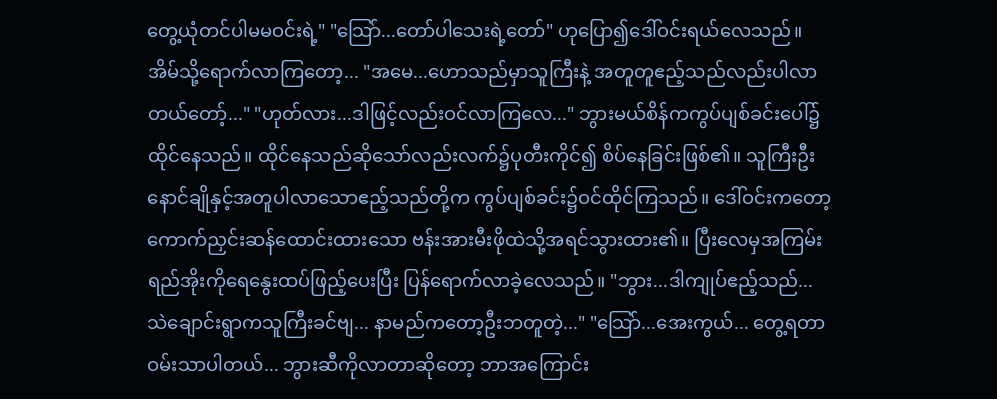တွေ့ယုံတင်ပါမမဝင်းရဲ့" "သြော်...တော်ပါသေးရဲ့တော်" ဟုပြော၍ဒေါ်ဝင်းရယ်လေသည်။ အိမ်သို့ရောက်လာကြတော့... "အမေ...ဟောသည်မှာသူကြီးနဲ့ အတူတူဧည့်သည်လည်းပါလာတယ်တော့်..." "ဟုတ်လား...ဒါဖြင့်လည်းဝင်လာကြလေ..." ဘွားမယ်စိန်ကကွပ်ပျစ်ခင်းပေါ်၌ထိုင်နေသည်။ ထိုင်နေသည်ဆိုသော်လည်းလက်၌ပုတီးကိုင်၍ စိပ်နေခြင်းဖြစ်၏။ သူကြီးဦးနောင်ချိုနှင့်အတူပါလာသောဧည့်သည်တို့က ကွပ်ပျစ်ခင်း၌ဝင်ထိုင်ကြသည်။ ဒေါ်ဝင်းကတော့ ကောက်ညှင်းဆန်ထောင်းထားသော ဗန်းအားမီးဖိုထဲသို့အရင်သွားထား၏။ ပြီးလေမှအကြမ်းရည်အိုးကိုရေနွေးထပ်ဖြည့်ပေးပြီး ပြန်ရောက်လာခဲ့လေသည်။ "ဘွား...ဒါကျုပ်ဧည့်သည်... သဲချောင်းရွာကသူကြီးခင်ဗျ... နာမည်ကတော့ဦးဘတူတဲ့..." "သြော်...အေးကွယ်... တွေ့ရတာဝမ်းသာပါတယ်... ဘွားဆီကိုလာတာဆိုတော့ ဘာအကြောင်း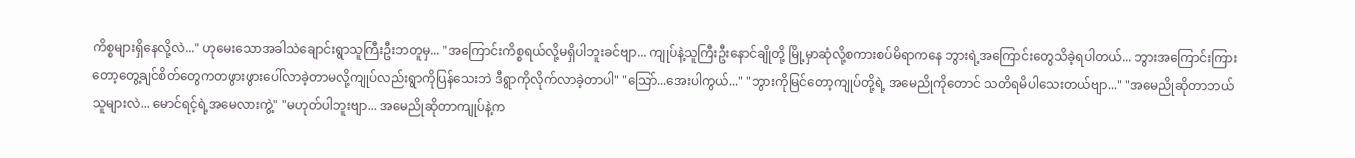ကိစ္စများရှိနေလို့လဲ..." ဟုမေးသောအခါသဲချောင်းရွာသူကြီးဦးဘတူမှ... "အကြောင်းကိစ္စရယ်လို့မရှိပါဘူးခင်ဗျာ... ကျုပ်နဲ့သူကြီးဦးနောင်ချိုတို့ မြို့မှာဆုံလို့စကားစပ်မိရာကနေ ဘွားရဲ့အကြောင်းတွေသိခဲ့ရပါတယ်... ဘွားအကြောင်းကြားတော့တွေ့ချင်စိတ်တွေကတဖွားဖွားပေါ်လာခဲ့တာမလို့ကျုပ်လည်းရွာကိုပြန်သေးဘဲ ဒီရွာကိုလိုက်လာခဲ့တာပါ" "သြော်...အေးပါကွယ်..." "ဘွားကိုမြင်တော့ကျုပ်တို့ရဲ့ အမေညိုကိုတောင် သတိရမိပါသေးတယ်ဗျာ..." "အမေညိုဆိုတာဘယ်သူများလဲ... မောင်ရင့်ရဲ့အမေလားကွဲ့" "မဟုတ်ပါဘူးဗျာ... အမေညိုဆိုတာကျုပ်နဲ့က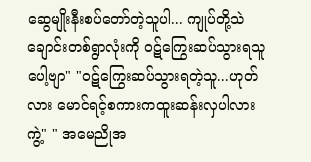ဆွေမျိုးနီးစပ်တော်တဲ့သူပါ... ကျုပ်တို့သဲချောင်းတစ်ရွာလုံးကို ဝဋ်ကြွေးဆပ်သွားရသူပေါ့ဗျာ" "ဝဋ်ကြွေးဆပ်သွားရတဲ့သူ...ဟုတ်လား မောင်ရင့်စကားကထူးဆန်းလှပါလားကွဲ့" " အမေညိုအ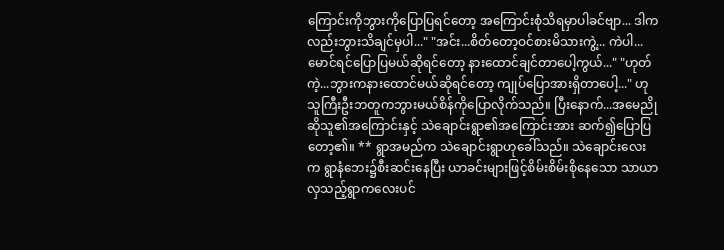ကြောင်းကိုဘွားကိုပြောပြရင်တော့ အကြောင်းစုံသိရမှာပါခင်ဗျာ... ဒါကလည်းဘွားသိချင်မှပါ..." "အင်း...စိတ်တော့ဝင်စားမိသားကွဲ့... ကဲပါ...မောင်ရင်ပြောပြမယ်ဆိုရင်တော့ နားထောင်ချင်တာပေါ့ကွယ်..." "ဟုတ်ကဲ့...ဘွားကနားထောင်မယ်ဆိုရင်တော့ ကျုပ်ပြောအားရှိတာပေါ့..." ဟုသူကြီးဦးဘတူကဘွားမယ်စိန်ကိုပြောလိုက်သည်။ ပြီးနောက်...အမေညိုဆိုသူ၏အကြောင်းနှင့် သဲချောင်းရွာ၏အကြောင်းအား ဆက်၍ပြောပြတော့၏။ ** ရွာအမည်က သဲချောင်းရွာဟုခေါ်သည်။ သဲချောင်းလေးက ရွာနံဘေး၌စီးဆင်းနေပြီး ယာခင်းများဖြင့်စိမ်းစိမ်းစိုနေသော သာယာလှသည့်ရွာကလေးပင်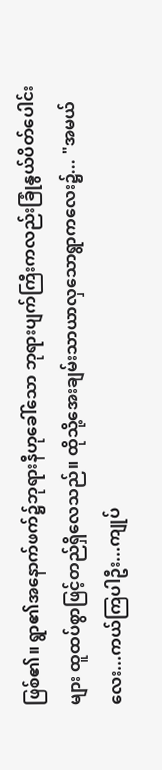ဖြစ်၏။ ရွာ၏အနောက်ဖက်၌ဘုရားနီဟုခေါ်သော ဘုရားပျက်ကြီးကလည်းခြုံနွယ်ပိတ်ပေါင်းများ ထူထပ်စွာဖြင့်တည်ရှိလေသည်။ ထိုသို့အေးချမ်းသာယာလှသောရွာကလေး၌... "အမယ်လေး...ကယ်ကြပါဦး...ကျုပ်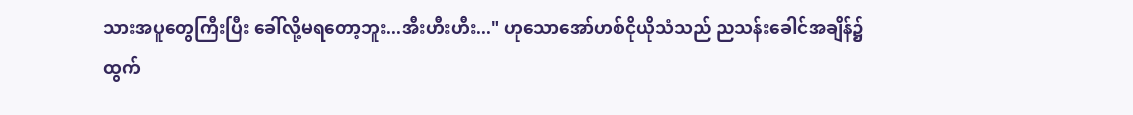သားအပူတွေကြီးပြီး ခေါ်လို့မရတော့ဘူး...အီးဟီးဟီး..." ဟုသောအော်ဟစ်ငိုယိုသံသည် ညသန်းခေါင်အချိန်၌ထွက်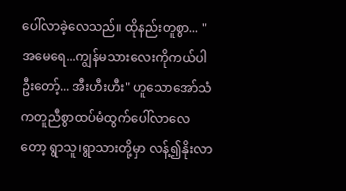ပေါ်လာခဲ့လေသည်။ ထိုနည်းတူစွာ... "အမေရေ...ကျွန်မသားလေးကိုကယ်ပါဦးတော့်... အီးဟီးဟီး" ဟူသောအော်သံကတူညီစွာထပ်မံထွက်ပေါ်လာလေတော့ ရွာသူ၊ရွာသားတို့မှာ လန့်၍နိုးလာ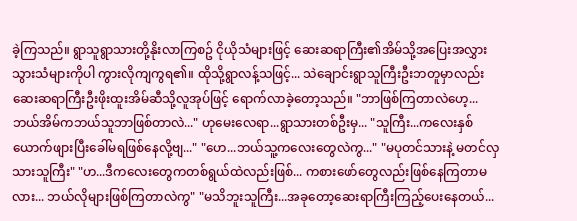ခဲ့ကြသည်။ ရွာသူရွာသားတို့နိုးလာကြစဥ် ငိုယိုသံများဖြင့် ဆေးဆရာကြီး၏အိမ်သို့အပြေးအလွှားသွားသံများကိုပါ ကွားလိုကျကွရ၏။ ထိုသို့ရွာလန့်သဖြင့်... သဲချောင်းရွာသူကြီးဦးဘတူမှာလည်း ဆေးဆရာကြီးဦးဖိုးထူးအိမ်ဆီသို့လူအုပ်ဖြင့် ရောက်လာခဲ့တော့သည်။ "ဘာဖြစ်ကြတာလဲဟေ့... ဘယ်အိမ်ကဘယ်သူဘာဖြစ်တာလဲ..." ဟုမေးလေရာ...ရွာသားတစ်ဦးမှ... "သူကြီး...ကလေးနှစ်ယောက်ဖျားပြီးခေါ်မရဖြစ်နေလို့ဗျ..." "ဟေ...ဘယ်သူ့ကလေးတွေလဲကွ..." "မပုတင်သားနဲ့ မတင်လှသားသူကြီး" "ဟ...ဒီကလေးတွေကတစ်ရွယ်ထဲလည်းဖြစ်... ကစားဖော်တွေလည်းဖြစ်နေကြတာမလား... ဘယ်လိုများဖြစ်ကြတာလဲကွ" "မသိဘူးသူကြီး...အခုတော့ဆေးရာကြီးကြည့်ပေးနေတယ်...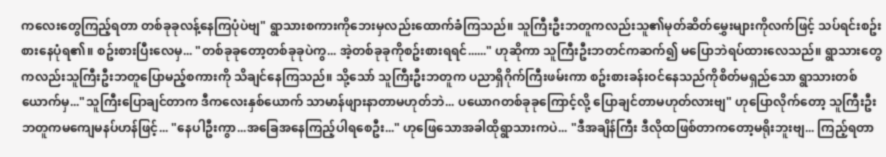ကလေးတွေကြည့်ရတာ တစ်ခုခုလန့်နေကြပုံပဲဗျ" ရွာသားစကားကိုဘေးမှလည်းထောက်ခံကြသည်။ သူကြီးဦးဘတူကလည်းသူ၏မုတ်ဆိတ်မွှေးများကိုလက်ဖြင့် သပ်ရင်းစဥ်းစားနေပုံရ၏။ စဥ်းစားပြီးလေမှ... "တစ်ခုခုတော့တစ်ခုခုပဲကွ... အဲ့တစ်ခုခုကိုစဥ်းစားရရင်......" ဟုဆိုကာ သူကြီးဦးဘတင်ကဆက်၍ မပြောဘဲရပ်ထားလေသည်။ ရွာသားတွေကလည်းသူကြီးဦးဘတူပြောမည့်စကားကို သိချင်နေကြသည်။ သို့သော် သူကြီးဦးဘတူက ပညာရှိဂိုက်ကြီးဖမ်းကာ စဥ်းစားခန်းဝင်နေသည်ကိုစိတ်မရှည်သော ရွာသားတစ်ယောက်မှ..."သူကြီးပြောချင်တာက ဒီကလေးနှစ်ယောက် သာမာန်ဖျားနာတာမဟုတ်ဘဲ... ပယောဂတစ်ခုခုကြောင့်လို့ ပြောချင်တာမဟုတ်လားဗျ" ဟုပြောလိုက်တော့ သူကြီးဦးဘတူကမကျေမနပ်ဟန်ဖြင့်... "နေပါဦးကွာ...အခြေအနေကြည့်ပါရစေဦး..." ဟုဖြေသောအခါထိုရွာသားကပဲ... "ဒီအချိန်ကြီး ဒီလိုထဖြစ်တာကတော့မရိုးဘူးဗျ... ကြည့်ရတာ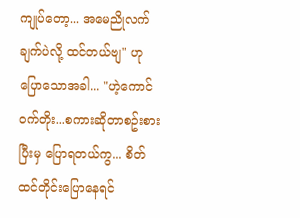ကျုပ်တော့... အမေညိုလက်ချက်ပဲလို့ ထင်တယ်ဗျ" ဟုပြောသောအခါ... "ဟဲ့ကောင် ဝက်တိုး...စကားဆိုတာစဥ်းစားပြီးမှ ပြောရတယ်ကွ... စိတ်ထင်တိုင်းပြောနေရင်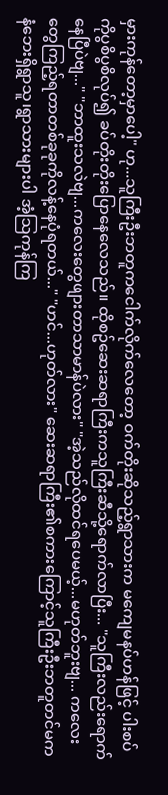မှားကုန်တော့မှာပေါ့" ဟု...သူကြီးဦးဘတူကငေါက်လိုက်လေတော့ ဝက်တိုးဆိုသည့်ရွာသားက မကျေမနပ်ဟန်ဖြင့် ပါးစပ်ကိုပွစိပွစိလုပ်၍ ခပ်တိုးတိုးပြောနေလေသည်။ ထိုစဥ်ဆေးဆရာကြီးကသူကြီးဆီသို့ရောက်လာပြီး... "သူကြီးလည်းရောက်နေပြီပဲဗျ..." "ဘာထူးသလဲဗျ...ကလေးတွေဖျားတာသာမာန်ပဲလား" "အဲ့သည်လိုထင်ရပေမယ့်...မဟုတ်ဘူးဗျ... ကလေးတွေကြည့်ရတာတစ်ခုခုကိုလန့်နေပုံရတယ်..." "ဟင်...ဟုတ်လား" ဆေးဆရာကြီး၏စကားကြောင့်သူကြီးဦးဘတူတင်မက နံဘေးရှိရွာသူ၊ရွာသားများပါ အံ့သြကုန်ကြ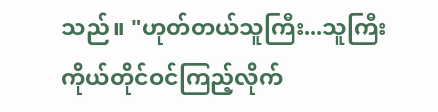သည်။ "ဟုတ်တယ်သူကြီး...သူကြီးကိုယ်တိုင်ဝင်ကြည့်လိုက်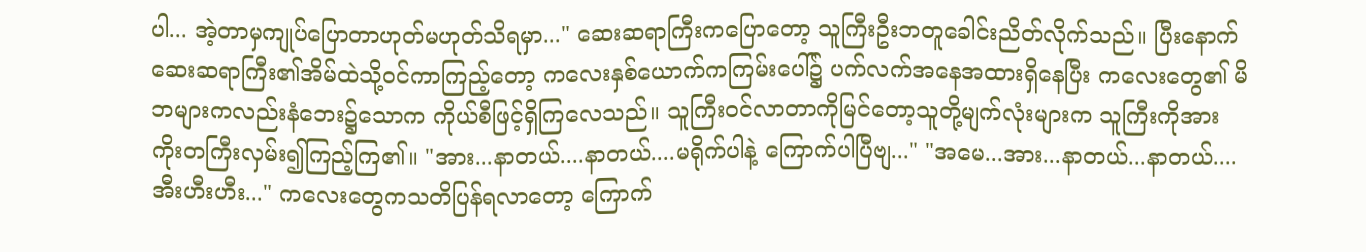ပါ... အဲ့တာမှကျုပ်ပြောတာဟုတ်မဟုတ်သိရမှာ..." ဆေးဆရာကြီးကပြောတော့ သူကြီးဦးဘတူခေါင်းညိတ်လိုက်သည်။ ပြီးနောက်ဆေးဆရာကြီး၏အိမ်ထဲသို့ဝင်ကာကြည့်တော့ ကလေးနှစ်ယောက်ကကြမ်းပေါ်၌ ပက်လက်အနေအထားရှိနေပြီး ကလေးတွေ၏ မိဘများကလည်းနံဘေး၌သောက ကိုယ်စီဖြင့်ရှိကြလေသည်။ သူကြီးဝင်လာတာကိုမြင်တော့သူတို့မျက်လုံးများက သူကြီးကိုအားကိုးတကြီးလှမ်း၍ကြည့်ကြ၏။ "အား...နာတယ်....နာတယ်....မရိုက်ပါနဲ့ ကြောက်ပါပြီဗျ..." "အမေ...အား...နာတယ်...နာတယ်.... အီးဟီးဟီး..." ကလေးတွေကသတိပြန်ရလာတော့ ကြောက်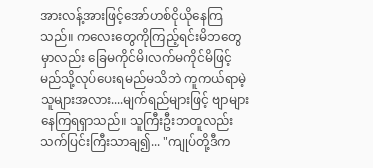အားလန့်အားဖြင့်အော်ဟစ်ငိုယိုနေကြသည်။ ကလေးတွေကိုကြည့်ရင်းမိဘတွေမှာလည်း ခြေမကိုင်မိ၊လက်မကိုင်မိဖြင့်မည်သို့လုပ်ပေးရမည်မသိဘဲ ကူကယ်ရာမဲ့သူများအလား....မျက်ရည်များဖြင့် ဗျာများနေကြရရှာသည်။ သူကြီးဦးဘတူလည်းသက်ပြင်းကြီးသာချ၍... "ကျုပ်တို့ဒီက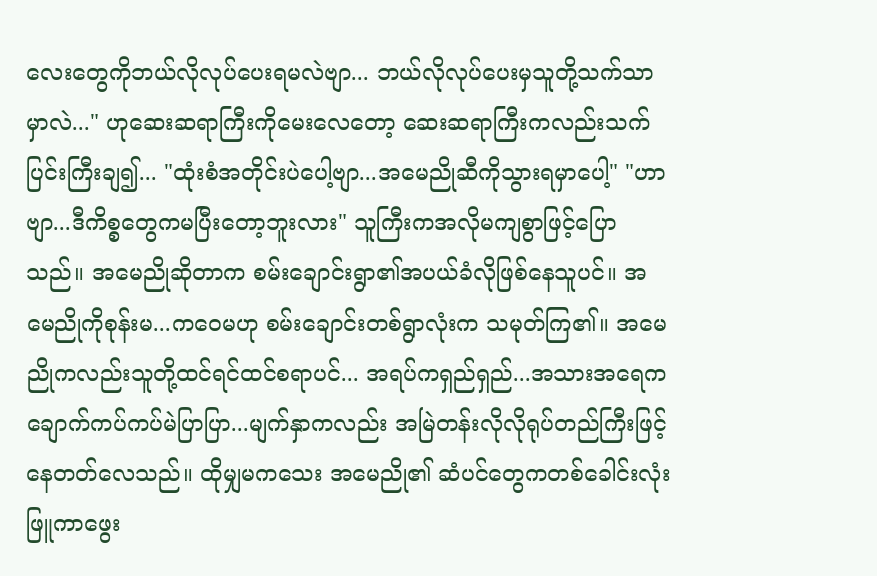လေးတွေကိုဘယ်လိုလုပ်ပေးရမလဲဗျာ... ဘယ်လိုလုပ်ပေးမှသူတို့သက်သာမှာလဲ..." ဟုဆေးဆရာကြီးကိုမေးလေတော့ ဆေးဆရာကြီးကလည်းသက်ပြင်းကြီးချ၍... "ထုံးစံအတိုင်းပဲပေါ့ဗျာ...အမေညိုဆီကိုသွားရမှာပေါ့" "ဟာဗျာ...ဒီကိစ္စတွေကမပြီးတော့ဘူးလား" သူကြီးကအလိုမကျစွာဖြင့်ပြောသည်။ အမေညိုဆိုတာက စမ်းချောင်းရွာ၏အပယ်ခံလိုဖြစ်နေသူပင်။ အမေညိုကိုစုန်းမ...ကဝေမဟု စမ်းချောင်းတစ်ရွာလုံးက သမုတ်ကြ၏။ အမေညိုကလည်းသူတို့ထင်ရင်ထင်စရာပင်... အရပ်ကရှည်ရှည်...အသားအရေက ချောက်ကပ်ကပ်မဲပြာပြာ...မျက်နှာကလည်း အမြဲတန်းလိုလိုရုပ်တည်ကြီးဖြင့်နေတတ်လေသည်။ ထိုမျှမကသေး အမေညို၏ ဆံပင်တွေကတစ်ခေါင်းလုံးဖြူကာဖွေး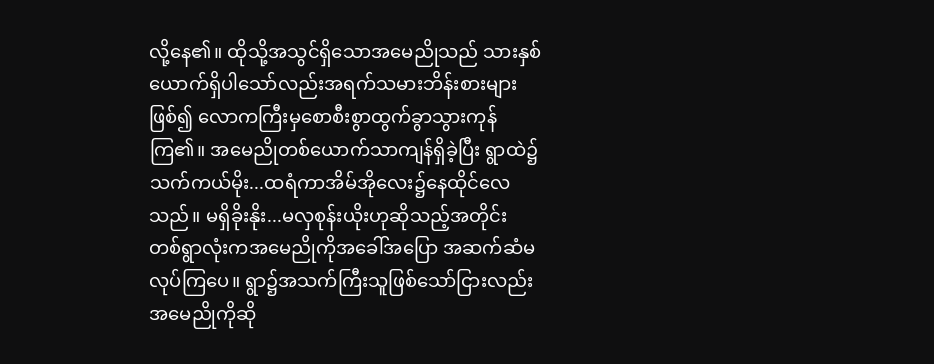လို့နေ၏။ ထိုသို့အသွင်ရှိသောအမေညိုသည် သားနှစ်ယောက်ရှိပါသော်လည်းအရက်သမားဘိန်းစားများဖြစ်၍ လောကကြီးမှစောစီးစွာထွက်ခွာသွားကုန်ကြ၏။ အမေညိုတစ်ယောက်သာကျန်ရှိခဲ့ပြီး ရွာထဲ၌ သက်ကယ်မိုး...ထရံကာအိမ်အိုလေး၌နေထိုင်လေသည်။ မရှိခိုးနိုး...မလှစုန်းယိုးဟုဆိုသည့်အတိုင်း တစ်ရွာလုံးကအမေညိုကိုအခေါ်အပြော အဆက်ဆံမလုပ်ကြပေ။ ရွာ၌အသက်ကြီးသူဖြစ်သော်ငြားလည်း အမေညိုကိုဆို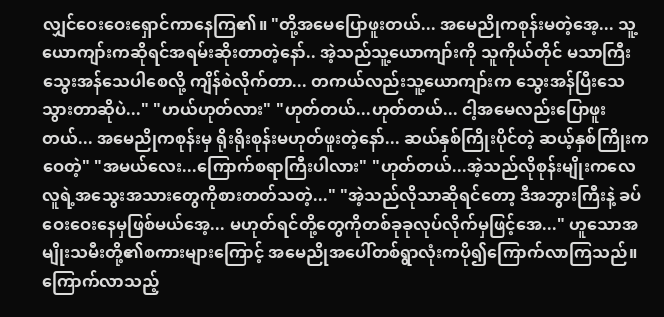လျှင်ဝေးဝေးရှောင်ကာနေကြ၏။ "တို့အမေပြောဖူးတယ်... အမေညိုကစုန်းမတဲ့အေ့... သူ့ယောကျာ်းကဆိုရင်အရမ်းဆိုးတာတဲ့နော်.. အဲ့သည်သူ့ယောကျာ်းကို သူကိုယ်တိုင် မသာကြီးသွေးအန်သေပါစေလို့ ကျိန်စဲလိုက်တာ... တကယ်လည်းသူ့ယောကျာ်းက သွေးအန်ပြီးသေသွားတာဆိုပဲ..." "ဟယ်ဟုတ်လား" "ဟုတ်တယ်...ဟုတ်တယ်... ငါ့အမေလည်းပြောဖူးတယ်... အမေညိုကစုန်းမှ ရိုးရိုးစုန်းမဟုတ်ဖူးတဲ့နော်... ဆယ်နှစ်ကြိုးပိုင်တဲ့ ဆယ့်နှစ်ကြိုးကဝေတဲ့" "အမယ်လေး...ကြောက်စရာကြီးပါလား" "ဟုတ်တယ်...အဲ့သည်လိုစုန်းမျိုးကလေ လူရဲ့အသွေးအသားတွေကိုစားတတ်သတဲ့..." "အဲ့သည်လိုသာဆိုရင်တော့ ဒီအဘွားကြီးနဲ့ ခပ်ဝေးဝေးနေမှဖြစ်မယ်အေ့... မဟုတ်ရင်တို့တွေကိုတစ်ခုခုလုပ်လိုက်မှဖြင့်အေ..." ဟူသောအမျိုးသမီးတို့၏စကားများကြောင့် အမေညိုအပေါ်တစ်ရွာလုံးကပို၍ကြောက်လာကြသည်။ ကြောက်လာသည့်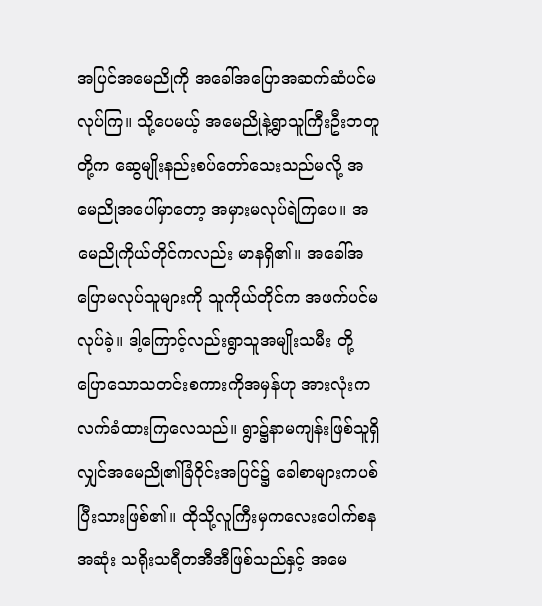အပြင်အမေညိုကို အခေါ်အပြောအဆက်ဆံပင်မလုပ်ကြ။ သို့ပေမယ့် အမေညိုနဲ့ရွာသူကြီးဦးဘတူတို့က ဆွေမျိုးနည်းစပ်တော်သေးသည်မလို့ အမေညိုအပေါ်မှာတော့ အမှားမလုပ်ရဲကြပေ။ အမေညိုကိုယ်တိုင်ကလည်း မာနရှိ၏။ အခေါ်အပြောမလုပ်သူများကို သူကိုယ်တိုင်က အဖက်ပင်မလုပ်ခဲ့။ ဒါ့ကြောင့်လည်းရွာသူအမျိုးသမီး တို့ပြောသောသတင်းစကားကိုအမှန်ဟု အားလုံးကလက်ခံထားကြလေသည်။ ရွာ၌နာမကျန်းဖြစ်သူရှိလျှင်အမေညို၏ခြံဝိုင်းအပြင်၌ ခေါစာများကပစ်ပြီးသားဖြစ်၏။ ထိုသို့လူကြီးမှကလေးပေါက်စနအဆုံး သရိုးသရီတအီအီဖြစ်သည်နှင့် အမေ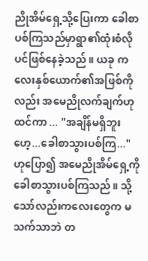ညိုအိမ်ရှေ့သို့ပြေးကာ ခေါစာပစ်ကြသည်မှာရွာ၏ထုံးစံလိုပင်ဖြစ်နေခဲ့သည်။ ယခု ကလေးနှစ်ယောက်၏အဖြစ်ကိုလည်း အမေညိုလက်ချက်ဟုထင်ကာ ... "အချိန်မရှိဘူးဟေ့...ခေါစာသွားပစ်ကြ..." ဟုပြော၍ အမေညိုအိမ်ရှေ့ကိုခေါစာသွားပစ်ကြသည်။ သို့သော်လည်းကလေးတွေက မသက်သာဘဲ တ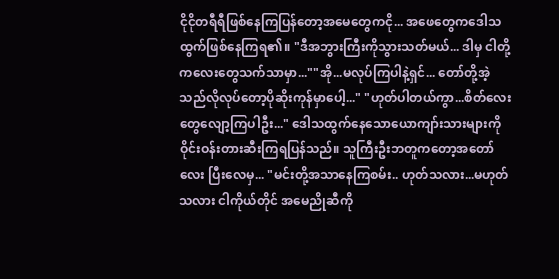ငိုငိုတရီရီဖြစ်နေကြပြန်တော့အမေတွေကငို... အဖေတွေကဒေါသထွက်ဖြစ်နေကြရ၏။ "ဒီအဘွားကြီးကိုသွားသတ်မယ်... ဒါမှ ငါတို့ကလေးတွေသက်သာမှာ...""အို...မလုပ်ကြပါနဲ့ရှင်... တော်တို့အဲ့သည်လိုလုပ်တော့ပိုဆိုးကုန်မှာပေါ့..." "ဟုတ်ပါတယ်ကွာ...စိတ်လေးတွေလျော့ကြပါဦး..." ဒေါသထွက်နေသောယောကျာ်းသားများကို ဝိုင်းဝန်းတားဆီးကြရပြန်သည်။ သူကြီးဦးဘတူကတော့အတော်လေး ပြီးလေမှ... "မင်းတို့အသာနေကြစမ်း.. ဟုတ်သလား...မဟုတ်သလား ငါကိုယ်တိုင် အမေညိုဆီကို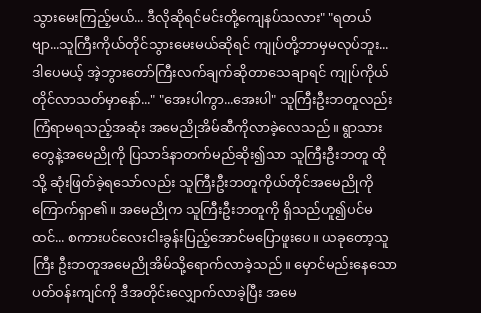သွားမေးကြည့်မယ်... ဒီလိုဆိုရင်မင်းတို့ကျေနပ်သလား" "ရတယ်ဗျာ...သူကြီးကိုယ်တိုင်သွားမေးမယ်ဆိုရင် ကျုပ်တို့ဘာမှမလုပ်ဘူး... ဒါပေမယ့် အဲ့ဘွားတော်ကြီးလက်ချက်ဆိုတာသေချာရင် ကျုပ်ကိုယ်တိုင်လာသတ်မှာနော်..." "အေးပါကွာ...အေးပါ" သူကြီးဦးဘတူလည်းကြံရာမရသည့်အဆုံး အမေညိုအိမ်ဆီကိုလာခဲ့လေသည်။ ရွာသားတွေနဲ့အမေညိုကို ပြသာဒ်နာတက်မည်ဆိုး၍သာ သူကြီးဦးဘတူ ထိုသို့ ဆုံးဖြတ်ခဲ့ရသော်လည်း သူကြီးဦးဘတူကိုယ်တိုင်အမေညိုကိုကြောက်ရှာ၏။ အမေညိုက သူကြီးဦးဘတူကို ရှိသည်ဟူ၍ပင်မထင်... စကားပင်လေးငါးခွန်းပြည့်အောင်မပြောဖူးပေ။ ယခုတော့သူကြီး ဦးဘတူအမေညိုအိမ်သို့ရောက်လာခဲ့သည်။ မှောင်မည်းနေသောပတ်ဝန်းကျင်ကို ဒီအတိုင်းလျှောက်လာခဲ့ပြီး အမေ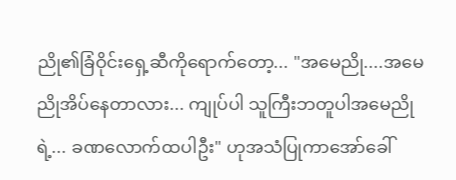ညို၏ခြံဝိုင်းရှေ့ဆီကိုရောက်တော့... "အမေညို....အမေညိုအိပ်နေတာလား... ကျုပ်ပါ သူကြီးဘတူပါအမေညိုရဲ့... ခဏလောက်ထပါဦး" ဟုအသံပြုကာအော်ခေါ်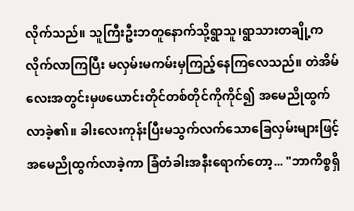လိုက်သည်။ သူကြီးဦးဘတူနောက်သို့ရွာသူ၊ရွာသားတချို့က လိုက်လာကြပြီး မလှမ်းမကမ်းမှကြည့်နေကြလေသည်။ တဲအိမ်လေးအတွင်းမှဖယောင်းတိုင်တစ်တိုင်ကိုကိုင်၍ အမေညိုထွက်လာခဲ့၏။ ခါးလေးကုန်းပြီးမသွက်လက်သောခြေလှမ်းများဖြင့် အမေညိုထွက်လာခဲ့ကာ ခြံတံခါးအနီးရောက်တော့... "ဘာကိစ္စရှိ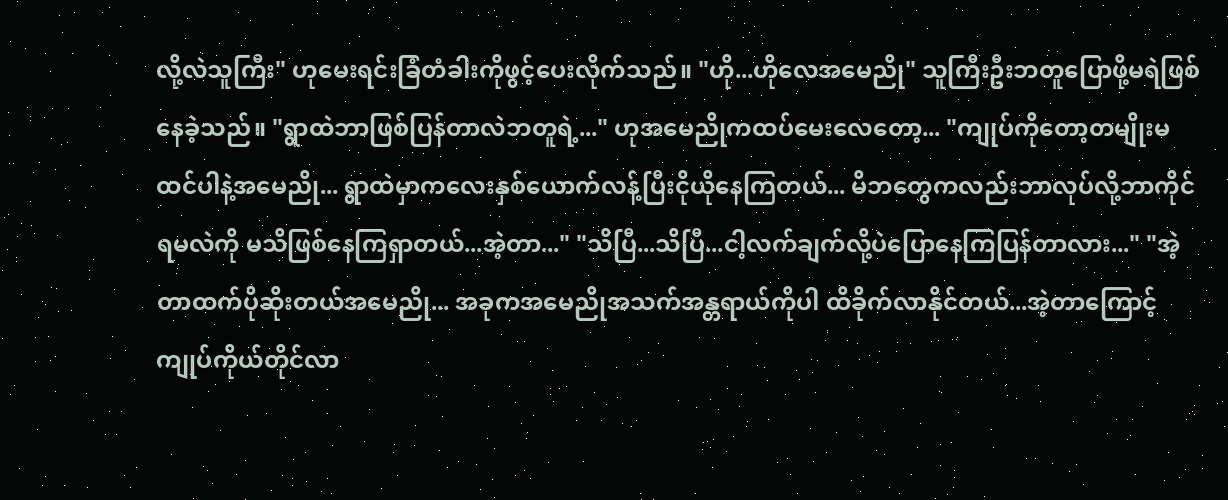လို့လဲသူကြီး" ဟုမေးရင်းခြံတံခါးကိုဖွင့်ပေးလိုက်သည်။ "ဟို...ဟိုလေအမေညို" သူကြီးဦးဘတူပြောဖို့မရဲဖြစ်နေခဲ့သည်။ "ရွာထဲဘာဖြစ်ပြန်တာလဲဘတူရဲ့..." ဟုအမေညိုကထပ်မေးလေတော့... "ကျုပ်ကိုတော့တမျိုးမထင်ပါနဲ့အမေညို... ရွာထဲမှာကလေးနှစ်ယောက်လန့်ပြီးငိုယိုနေကြတယ်... မိဘတွေကလည်းဘာလုပ်လို့ဘာကိုင်ရမလဲကို မသိဖြစ်နေကြရှာတယ်...အဲ့တာ..." "သိပြီ...သိပြီ...ငါ့လက်ချက်လို့ပဲပြောနေကြပြန်တာလား..." "အဲ့တာထက်ပိုဆိုးတယ်အမေညို... အခုကအမေညိုအသက်အန္တရာယ်ကိုပါ ထိခိုက်လာနိုင်တယ်...အဲ့တာကြောင့် ကျုပ်ကိုယ်တိုင်လာ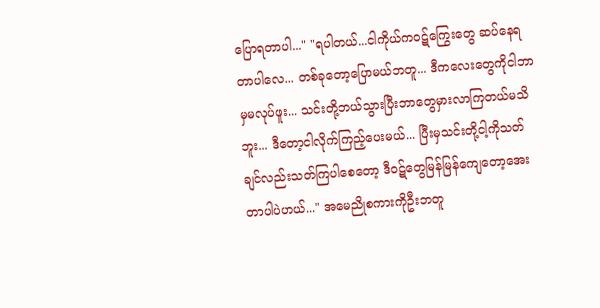ပြောရတာပါ..." "ရပါတယ်...ငါကိုယ်ကဝဋ်ကြွေးတွေ ဆပ်နေရတာပါလေ... တစ်ခုတော့ပြောမယ်ဘတူ... ဒီကလေးတွေကိုငါဘာမှမလုပ်ဖူး... သင်းတို့ဘယ်သွားပြီးဘာတွေမှားလာကြတယ်မသိဘူး... ဒီတော့ငါလိုက်ကြည့်ပေးမယ်... ပြီးမှသင်းတို့ငါ့ကိုသတ်ချင်လည်းသတ်ကြပါစေတော့ ဒီဝဋ်တွေမြန်မြန်ကျေတော့အေးတာပါပဲဟယ်..." အမေညိုစကားကိုဦးဘတူ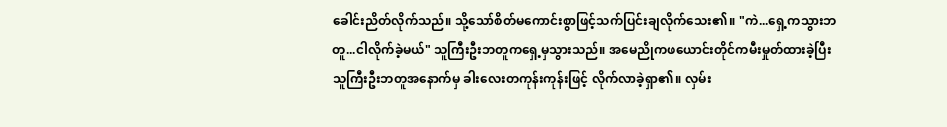ခေါင်းညိတ်လိုက်သည်။ သို့သော်စိတ်မကောင်းစွာဖြင့်သက်ပြင်းချလိုက်သေး၏။ "ကဲ...ရှေ့ကသွားဘတူ...ငါလိုက်ခဲ့မယ်" သူကြီးဦးဘတူကရှေ့မှသွားသည်။ အမေညိုကဖယောင်းတိုင်ကမီးမှုတ်ထားခဲ့ပြီး သူကြီးဦးဘတူအနောက်မှ ခါးလေးတကုန်းကုန်းဖြင့် လိုက်လာခဲ့ရှာ၏။ လှမ်း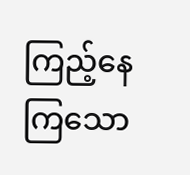ကြည့်နေကြသော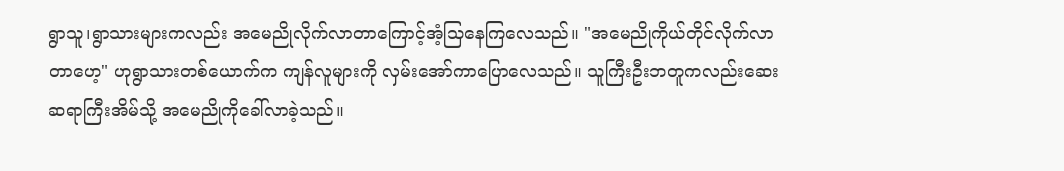ရွာသူ၊ရွာသားများကလည်း အမေညိုလိုက်လာတာကြောင့်အံ့သြနေကြလေသည်။ "အမေညိုကိုယ်တိုင်လိုက်လာတာဟေ့" ဟုရွာသားတစ်ယောက်က ကျန်လူများကို လှမ်းအော်ကာပြောလေသည်။ သူကြီးဦးဘတူကလည်းဆေးဆရာကြီးအိမ်သို့ အမေညိုကိုခေါ်လာခဲ့သည်။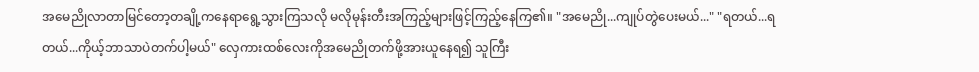အမေညိုလာတာမြင်တော့တချို့ကနေရာရွေ့သွားကြသလို မလိုမုန်းတီးအကြည့်များဖြင့်ကြည့်နေကြ၏။ "အမေညို...ကျုပ်တွဲပေးမယ်..." "ရတယ်...ရတယ်...ကိုယ့်ဘာသာပဲတက်ပါ့မယ်" လှေကားထစ်လေးကိုအမေညိုတက်ဖို့အားယူနေရ၍ သူကြီး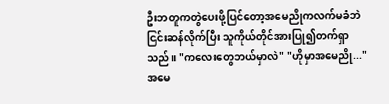ဦးဘတူကတွဲပေးဖို့ပြင်တော့အမေညိုကလက်မခံဘဲ ငြင်းဆန်လိုက်ပြီး သူကိုယ်တိုင်အားပြု၍တက်ရှာသည်။ "ကလေးတွေဘယ်မှာလဲ" "ဟိုမှာအမေညို..." အမေ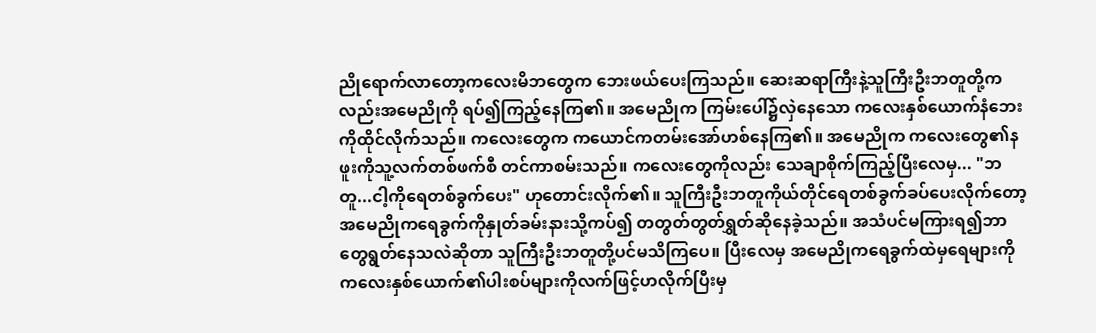ညိုရောက်လာတော့ကလေးမိဘတွေက ဘေးဖယ်ပေးကြသည်။ ဆေးဆရာကြီးနဲ့သူကြီးဦးဘတူတို့ကလည်းအမေညိုကို ရပ်၍ကြည့်နေကြ၏။ အမေညိုက ကြမ်းပေါ်၌လှဲနေသော ကလေးနှစ်ယောက်နံဘေးကိုထိုင်လိုက်သည်။ ကလေးတွေက ကယောင်ကတမ်းအော်ဟစ်နေကြ၏။ အမေညိုက ကလေးတွေ၏နဖူးကိုသူ့လက်တစ်ဖက်စီ တင်ကာစမ်းသည်။ ကလေးတွေကိုလည်း သေချာစိုက်ကြည့်ပြီးလေမှ... "ဘတူ...ငါ့ကိုရေတစ်ခွက်ပေး" ဟုတောင်းလိုက်၏။ သူကြီးဦးဘတူကိုယ်တိုင်ရေတစ်ခွက်ခပ်ပေးလိုက်တော့ အမေညိုကရေခွက်ကိုနှုတ်ခမ်းနားသို့ကပ်၍ တတွတ်တွတ်ရွှတ်ဆိုနေခဲ့သည်။ အသံပင်မကြားရ၍ဘာတွေရွတ်နေသလဲဆိုတာ သူကြီးဦးဘတူတို့ပင်မသိကြပေ။ ပြီးလေမှ အမေညိုကရေခွက်ထဲမှရေများကို ကလေးနှစ်ယောက်၏ပါးစပ်များကိုလက်ဖြင့်ဟလိုက်ပြီးမှ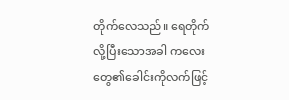တိုက်လေသည်။ ရေတိုက်လို့ပြီးသောအခါ ကလေးတွေ၏ခေါင်းကိုလက်ဖြင့်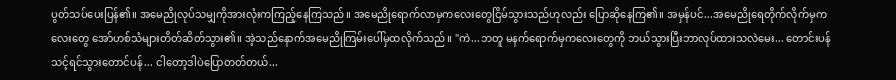ပွတ်သပ်ပေးပြန်၏။ အမေညိုလုပ်သမျှကိုအားလုံးကကြည့်နေကြသည်။ အမေညိုရောက်လာမှကလေးတွေငြိမ်သွားသည်ဟုလည်း ပြောဆိုနေကြ၏။ အမှန်ပင်...အမေညိုရေတိုက်လိုက်မှကလေးတွေ အော်ဟစ်သံများတိတ်ဆိတ်သွား၏။ အဲ့သည်နောက်အမေညိုကြမ်းပေါ်မှထလိုက်သည်။ "ကဲ...ဘတူ မနက်ရောက်မှကလေးတွေကို ဘယ်သွားပြီးဘာလုပ်ထားသလဲမေး... တောင်းပန်သင့်ရင်သွားတောင်ပန်... ငါတော့ဒါပဲပြောတတ်တယ်...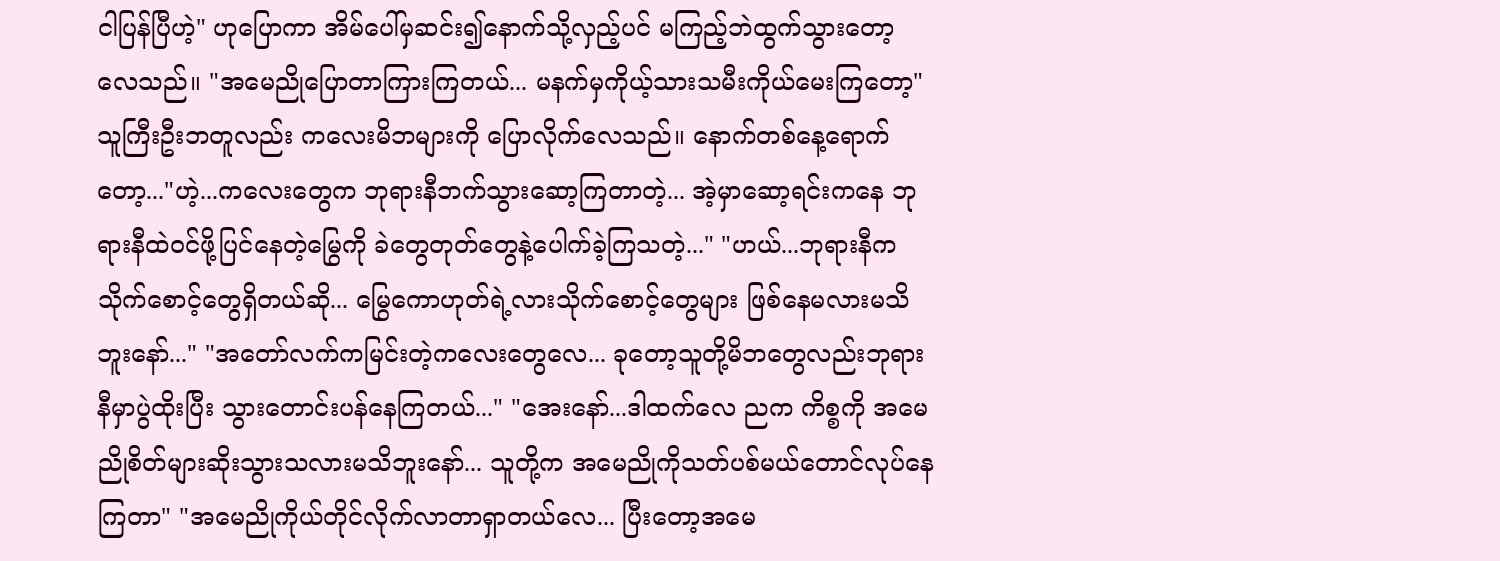ငါပြန်ပြီဟဲ့" ဟုပြောကာ အိမ်ပေါ်မှဆင်း၍နောက်သို့လှည့်ပင် မကြည့်ဘဲထွက်သွားတော့လေသည်။ "အမေညိုပြောတာကြားကြတယ်... မနက်မှကိုယ့်သားသမီးကိုယ်မေးကြတော့" သူကြီးဦးဘတူလည်း ကလေးမိဘများကို ပြောလိုက်လေသည်။ နောက်တစ်နေ့ရောက်တော့..."ဟဲ့...ကလေးတွေက ဘုရားနီဘက်သွားဆော့ကြတာတဲ့... အဲ့မှာဆော့ရင်းကနေ ဘုရားနီထဲဝင်ဖို့ပြင်နေတဲ့မြွေကို ခဲတွေတုတ်တွေနဲ့ပေါက်ခဲ့ကြသတဲ့..." "ဟယ်...ဘုရားနီကသိုက်စောင့်တွေရှိတယ်ဆို... မြွေကောဟုတ်ရဲ့လားသိုက်စောင့်တွေများ ဖြစ်နေမလားမသိဘူးနော်..." "အတော်လက်ကမြင်းတဲ့ကလေးတွေလေ... ခုတော့သူတို့မိဘတွေလည်းဘုရားနီမှာပွဲထိုးပြီး သွားတောင်းပန်နေကြတယ်..." "အေးနော်...ဒါထက်လေ ညက ကိစ္စကို အမေညိုစိတ်များဆိုးသွားသလားမသိဘူးနော်... သူတို့က အမေညိုကိုသတ်ပစ်မယ်တောင်လုပ်နေကြတာ" "အမေညိုကိုယ်တိုင်လိုက်လာတာရှာတယ်လေ... ပြီးတော့အမေ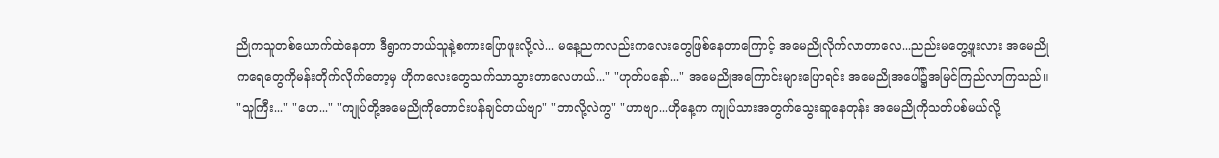ညိုကသူတစ်ယောက်ထဲနေတာ ဒီရွာကဘယ်သူနဲ့စကားပြောဖူးလို့လဲ... မနေ့ညကလည်းကလေးတွေဖြစ်နေတာကြောင့် အမေညိုလိုက်လာတာလေ...ညည်းမတွေ့ဖူးလား အမေညိုကရေတွေကိုမန်းတိုက်လိုက်တော့မှ ဟိုကလေးတွေသက်သာသွားတာလေဟယ်..." "ဟုတ်ပနော်..." အမေညိုအကြောင်းများပြောရင်း အမေညိုအပေါ်၌အမြင်ကြည်လာကြသည်။ "သူကြီး..." "ဟေ..." "ကျုပ်တို့အမေညိုကိုတောင်းပန်ချင်တယ်ဗျာ" "ဘာလို့လဲကွ" "ဟာဗျာ...ဟိုနေ့က ကျုပ်သားအတွက်သွေးဆူနေတုန်း အမေညိုကိုသတ်ပစ်မယ်လို့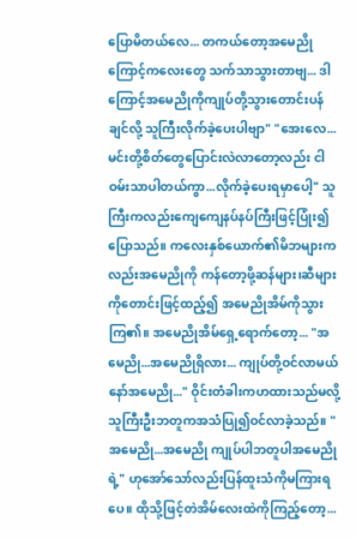ပြောမိတယ်လေ... တကယ်တော့အမေညိုကြောင့်ကလေးတွေ သက်သာသွားတာဗျ... ဒါကြောင့်အမေညိုကိုကျုပ်တို့သွားတောင်းပန်ချင်လို့ သူကြီးလိုက်ခဲ့ပေးပါဗျာ" "အေးလေ...မင်းတို့စိတ်တွေပြောင်းလဲလာတော့လည်း ငါဝမ်းသာပါတယ်ကွာ...လိုက်ခဲ့ပေးရမှာပေါ့" သူကြီးကလည်းကျေကျေနပ်နပ်ကြီးဖြင့်ပြုံး၍ပြောသည်။ ကလေးနှစ်ယောက်၏မိဘများကလည်းအမေညိုကို ကန်တော့ဖို့ဆန်များ၊ဆီများကိုတောင်းဖြင့်ထည့်၍ အမေညိုအိမ်ကိုသွားကြ၏။ အမေညိုအိမ်ရှေ့ရောက်တော့... "အမေညို...အမေညိုရှိလား... ကျုပ်တို့ဝင်လာမယ်နော်အမေညို..." ဝိုင်းတံခါးကဟထားသည်မလို့ သူကြီးဦးဘတူကအသံပြု၍ဝင်လာခဲ့သည်။ "အမေညို...အမေညို ကျုပ်ပါဘတူပါအမေညိုရဲ့" ဟုအော်သော်လည်းပြန်ထူးသံကိုမကြားရပေ။ ထိုသို့ဖြင့်တဲအိမ်လေးထဲကိုကြည့်တော့...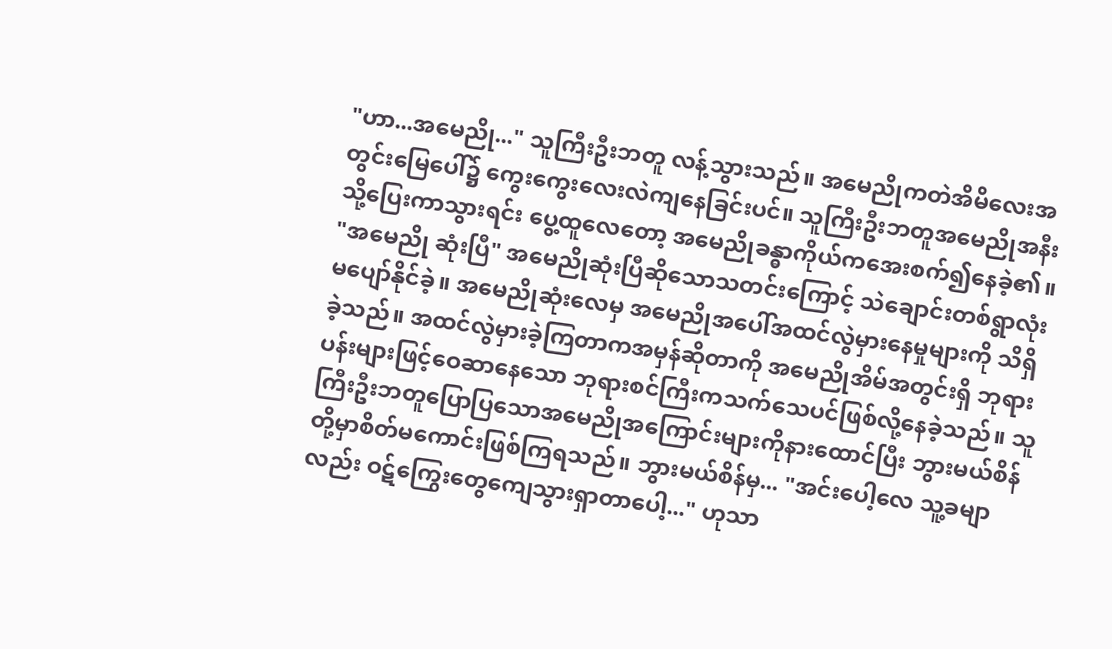"ဟာ...အမေညို..." သူကြီးဦးဘတူ လန့်သွားသည်။ အမေညိုကတဲအိမိလေးအတွင်းမြေပေါ်၌ ကွေးကွေးလေးလဲကျနေခြင်းပင်။ သူကြီးဦးဘတူအမေညိုအနီးသို့ပြေးကာသွားရင်း ပွေ့ထူလေတော့ အမေညိုခန္ဓာကိုယ်ကအေးစက်၍နေခဲ့၏။ "အမေညို ဆုံးပြီ" အမေညိုဆုံးပြီဆိုသောသတင်းကြောင့် သဲချောင်းတစ်ရွာလုံးမပျော်နိုင်ခဲ့။ အမေညိုဆုံးလေမှ အမေညိုအပေါ်အထင်လွဲမှားနေမှုများကို သိရှိခဲ့သည်။ အထင်လွဲမှားခဲ့ကြတာကအမှန်ဆိုတာကို အမေညိုအိမ်အတွင်းရှိ ဘုရားပန်းများဖြင့်ဝေဆာနေသော ဘုရားစင်ကြီးကသက်သေပင်ဖြစ်လို့နေခဲ့သည်။ သူကြီးဦးဘတူပြောပြသောအမေညိုအကြောင်းများကိုနားထောင်ပြီး ဘွားမယ်စိန်တို့မှာစိတ်မကောင်းဖြစ်ကြရသည်။ ဘွားမယ်စိန်မှ... "အင်းပေါ့လေ သူ့ခမျာလည်း ဝဋ်ကြွေးတွေကျေသွားရှာတာပေါ့..." ဟုသာ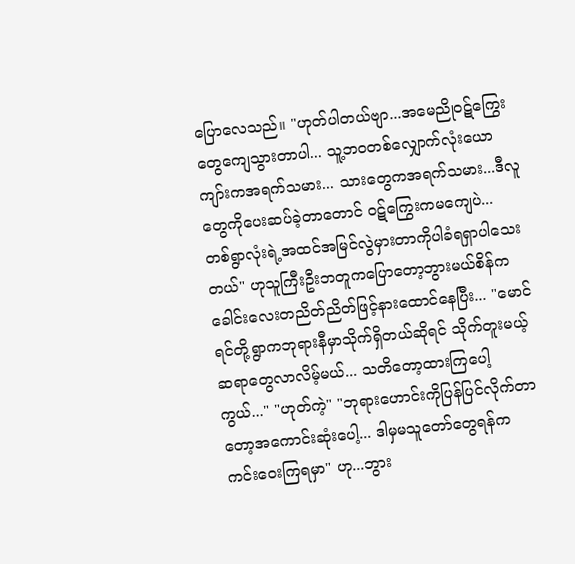ပြောလေသည်။ "ဟုတ်ပါတယ်ဗျာ...အမေညိုဝဋ်ကြွေးတွေကျေသွားတာပါ... သူ့ဘဝတစ်လျှောက်လုံးယောကျာ်းကအရက်သမား... သားတွေကအရက်သမား...ဒီလူတွေကိုပေးဆပ်ခဲ့တာတောင် ဝဋ်ကြွေးကမကျေပဲ... တစ်ရွာလုံးရဲ့အထင်အမြင်လွဲမှားတာကိုပါခံရရှာပါသေးတယ်" ဟုသူကြီးဦးဘတူကပြောတော့ဘွားမယ်စိန်က ခေါင်းလေးတညိတ်ညိတ်ဖြင့်နားထောင်နေပြီး... "မောင်ရင်တို့ရွာကဘုရားနီမှာသိုက်ရှိတယ်ဆိုရင် သိုက်တူးမယ့်ဆရာတွေလာလိမ့်မယ်... သတိတော့ထားကြပေါ့ကွယ်..." "ဟုတ်ကဲ့" "ဘုရားဟောင်းကိုပြန်ပြင်လိုက်တာတော့အကောင်းဆုံးပေါ့... ဒါမှမသူတော်တွေရန်က ကင်းဝေးကြရမှာ" ဟု...ဘွား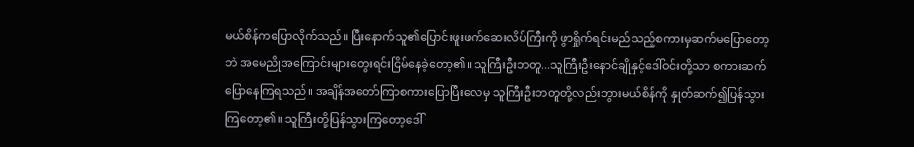မယ်စိန်ကပြောလိုက်သည်။ ပြီးနောက်သူ၏ပြောင်းဖူးဖက်ဆေးလိပ်ကြီးကို ဖွာရှိုက်ရင်းမည်သည့်စကားမှဆက်မပြောတော့ဘဲ အမေညိုအကြောင်းများတွေးရင်းငြိမ်နေခဲ့တော့၏။ သူကြီးဦးဘတူ...သူကြီးဦးနောင်ချိုနှင့်ဒေါ်ဝင်းတို့သာ စကားဆက်ပြောနေကြရသည်။ အချိန်အတော်ကြာစကားပြောပြီးလေမှ သူကြီးဦးဘတူတို့လည်းဘွားမယ်စိန်ကို နှုတ်ဆက်၍ပြန်သွားကြတော့၏။ သူကြီးတို့ပြန်သွားကြတော့ဒေါ်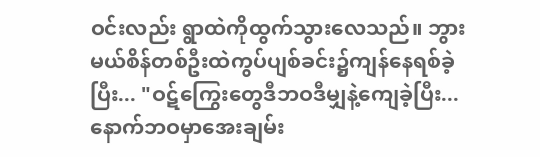ဝင်းလည်း ရွာထဲကိုထွက်သွားလေသည်။ ဘွားမယ်စိန်တစ်ဦးထဲကွပ်ပျစ်ခင်း၌ကျန်နေရစ်ခဲ့ပြီး... "ဝဋ်ကြွေးတွေဒီဘဝဒီမျှနဲ့ကျေခဲ့ပြီး... နောက်ဘဝမှာအေးချမ်း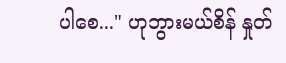ပါစေ..." ဟုဘွားမယ်စိန် နှုတ်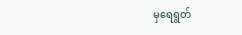မှရေရွတ်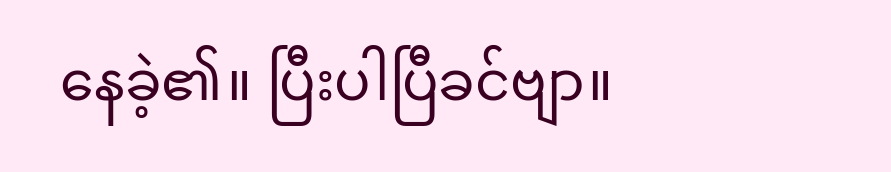နေခဲ့၏။ ပြီးပါပြီခင်ဗျာ။